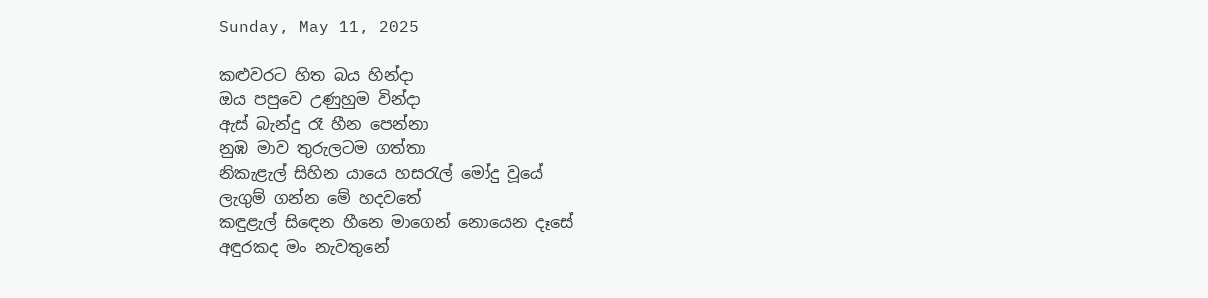Sunday, May 11, 2025

කළුවරට හිත බය හින්දා
ඔය පපුවෙ උණුහුම වින්දා
ඇස් බැන්දු රෑ හීන පෙන්නා
නුඹ මාව තුරුලටම ගත්තා
නිකැළැල් සිහින යායෙ හසරැල් මෝදු වූයේ
ලැගුම් ගන්න මේ හදවතේ
කඳුළැල් සිඳෙන හීනෙ මාගෙන් නොයෙන දෑසේ
අඳුරකද මං නැවතුනේ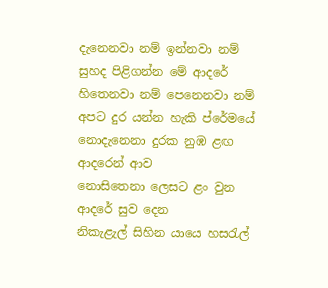දැනෙනවා නම් ඉන්නවා නම්
සුහද පිළිගන්න මේ ආදරේ
හිතෙනවා නම් පෙනෙනවා නම්
අපට දුර යන්න හැකි ප්රේමයේ
නොදැනෙනා දුරක නුඹ ළඟ
ආදරෙන් ආව
නොසිතෙනා ලෙසට ළං වුන
ආදරේ සුව දෙන
නිකැළැල් සිහින යායෙ හසරැල්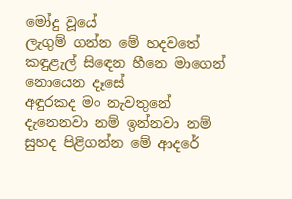මෝදු වූයේ
ලැගුම් ගන්න මේ හදවතේ
කඳුළැල් සිඳෙන හීනෙ මාගෙන් නොයෙන දෑසේ
අඳුරකද මං නැවතුනේ
දැනෙනවා නම් ඉන්නවා නම්
සුහද පිළිගන්න මේ ආදරේ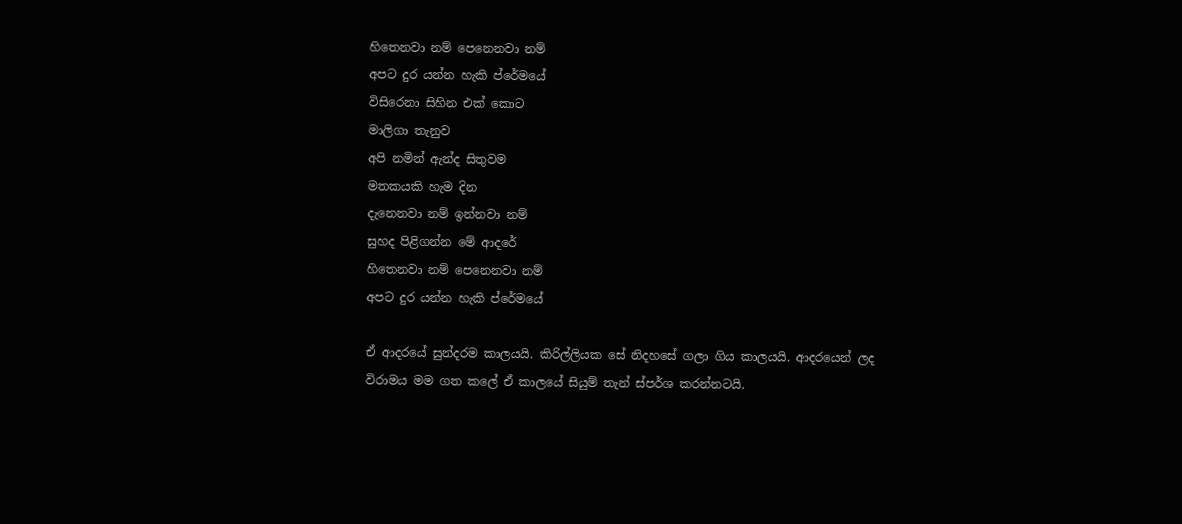හිතෙනවා නම් පෙනෙනවා නම්
අපට දුර යන්න හැකි ප්රේමයේ
විසිරෙනා සිහින එක් කොට
මාලිගා තැනුව
අපි නමින් ඇන්ද සිතුවම
මතකයකි හැම දින
දැනෙනවා නම් ඉන්නවා නම්
සුහද පිළිගන්න මේ ආදරේ
හිතෙනවා නම් පෙනෙනවා නම්
අපට දුර යන්න හැකි ප්රේමයේ

ඒ ආදරයේ සුන්දරම කාලයයි. කිරිල්ලියක සේ නිදහසේ ගලා ගිය කාලයයි. ආදරයෙන් ලද විරාමය මම ගත කලේ ඒ කාලයේ සියුම් තැන් ස්පර්ශ කරන්නටයි.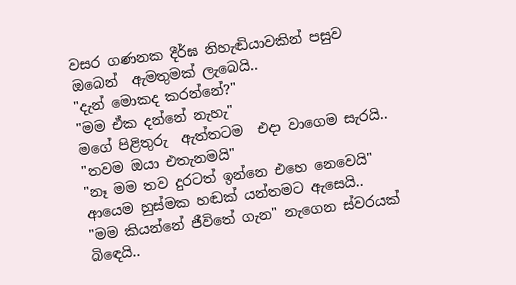වසර ගණනක දීර්ඝ නිහැඬියාවකින් පසුව
ඔබෙන්  ඇමතුමක් ලැබෙයි..
"දැන් මොකද කරන්නේ?"
"මම ඒක දන්නේ නැහැ"
මගේ පිළිතුරු  ඇත්තටම  එදා වාගෙම සැරයි..
"තවම ඔයා එතැනමයි"
"නෑ මම තව දුරටත් ඉන්නෙ එහෙ නෙවෙයි"
ආයෙම හුස්මක හඬක් යන්තමට ඇසෙයි..
"මම කියන්නේ ජීවිතේ ගැන" නැගෙන ස්වරයක් බිඳෙයි..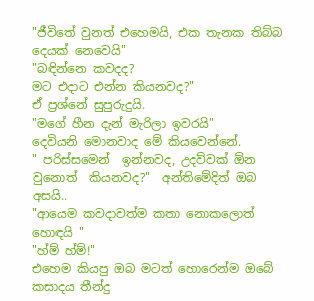"ජීවිතේ වුනත් එහෙමයි, එක තැනක තිබ්බ දෙයක් නෙවෙයි"
"බඳින්නෙ කවදද?
මට එදාට එන්න කියනවද?"
ඒ ප්‍රශ්නේ සුපුරුදුයි.
"මගේ හීන දැන් මැරිලා ඉවරයි"
දෙවියනි මොනවාද මේ කියවෙන්නේ.
" පරිස්සමෙන්  ඉන්නවද, උදව්වක් ඕන වුනොත්  කියනවද?"  අන්තිමේදිත් ඔබ අසයි..
"ආයෙම කවදාවත්ම කතා නොකලොත් හොඳයි "
"හ්ම් හ්ම්!"
එහෙම කියපු ඔබ මටත් හොරෙන්ම ඔබේ කසාදය තීන්දු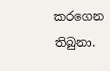කරගෙන තිබුනා.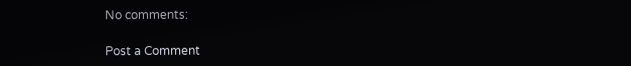No comments:

Post a Comment